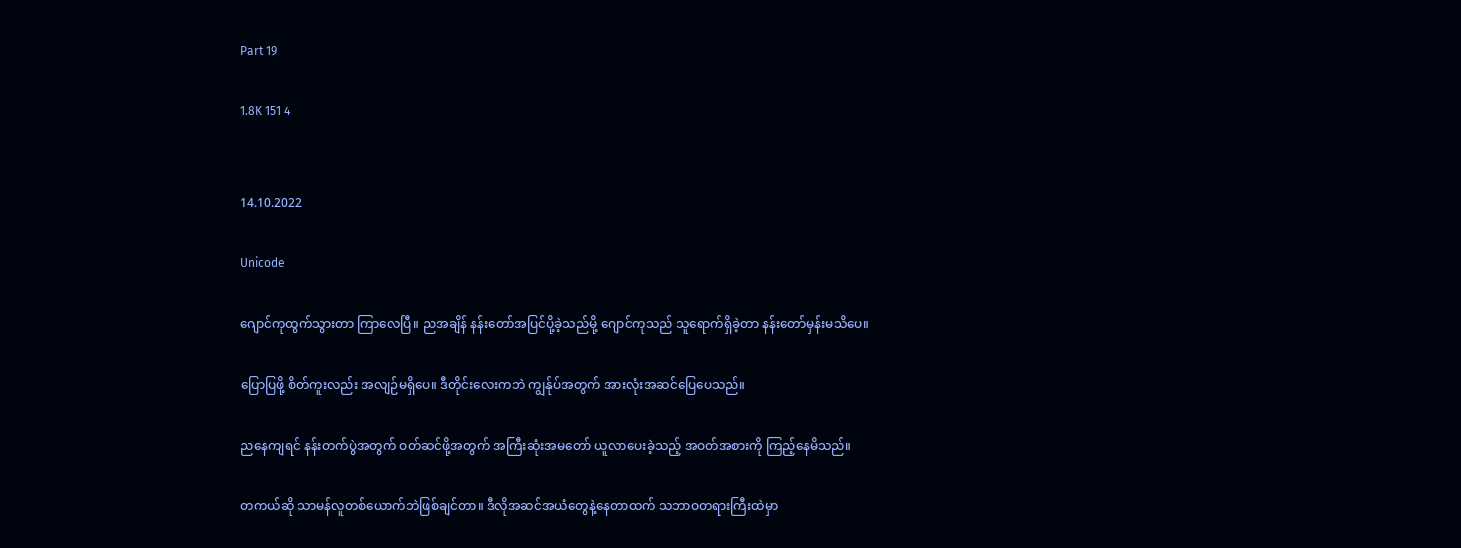Part 19

1.8K 151 4


14.10.2022

Unicode

ဂျောင်ကုထွက်သွားတာ ကြာလေပြီ။ ညအချိန် နန်းတော်အပြင်ပို့ခဲ့သည်မို့ ဂျောင်ကုသည် သူရောက်ရှိခဲ့တာ နန်းတော်မှန်းမသိပေ။

ပြောပြဖို့ စိတ်ကူးလည်း အလျဉ်မရှိပေ။ ဒီတိုင်းလေးကဘဲ ကျွန်ုပ်အတွက် အားလုံးအဆင်ပြေပေသည်။

ညနေကျရင် နန်းတက်ပွဲအတွက် ဝတ်ဆင်ဖို့အတွက် အကြီးဆုံးအမတော် ယူလာပေးခဲ့သည့် အဝတ်အစားကို ကြည့်နေမိသည်။

တကယ်ဆို သာမန်လူတစ်ယောက်ဘဲဖြစ်ချင်တာ။ ဒီလိုအဆင်အယံတွေနဲ့နေတာထက် သဘာဝတရားကြီးထဲမှာ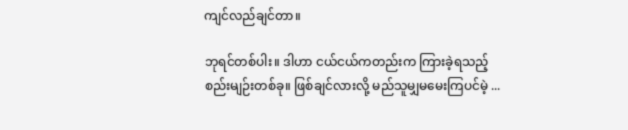ကျင်လည်ချင်တာ။

ဘုရင်တစ်ပါး။ ဒါဟာ ငယ်ငယ်ကတည်းက ကြားခဲ့ရသည့် စည်းမျဉ်းတစ်ခု။ ဖြစ်ချင်လားလို့ မည်သူမျှမမေးကြပင်မဲ့ ...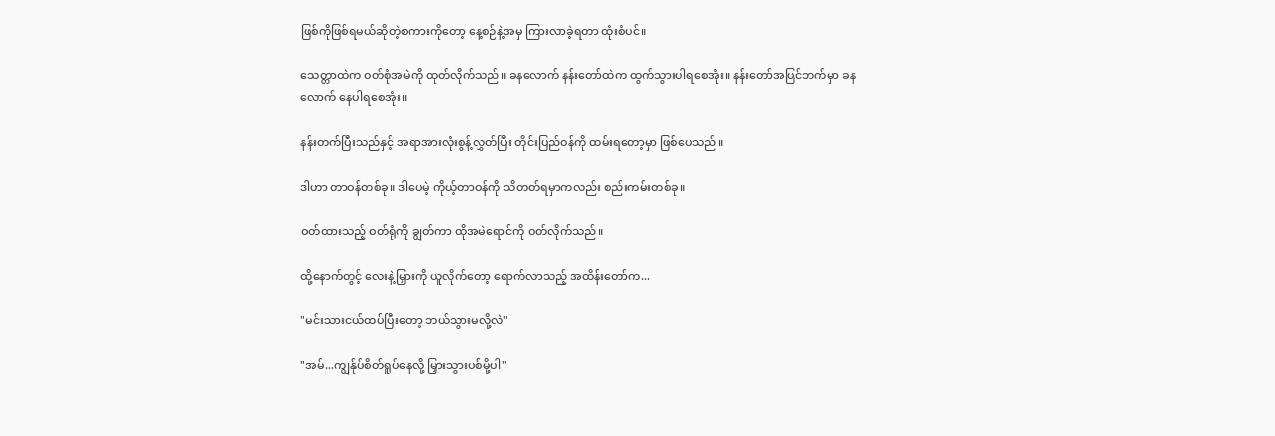ဖြစ်ကိုဖြစ်ရမယ်ဆိုတဲ့စကားကိုတော့ နေ့စဉ်နဲ့အမှ ကြားလာခဲ့ရတာ ထုံးစံပင်။

သေတ္တာထဲက ဝတ်စုံအမဲကို ထုတ်လိုက်သည်။ ခနလောက် နန်းတော်ထဲက ထွက်သွားပါရစေအုံး။ နန်းတော်အပြင်ဘက်မှာ ခနလောက် နေပါရစေအုံး။

နန်းတက်ပြီးသည်နှင့် အရာအားလုံးစွန့်လွှတ်ပြီး တိုင်းပြည်ဝန်ကို ထမ်းရတော့မှာ ဖြစ်ပေသည်။

ဒါဟာ တာဝန်တစ်ခု။ ဒါပေမဲ့ ကိုယ့်တာဝန်ကို သိတတ်ရမှာကလည်း စည်းကမ်းတစ်ခု။

ဝတ်ထားသည့် ဝတ်ရုံကို ချွတ်ကာ ထိုအမဲရောင်ကို ဝတ်လိုက်သည်။

ထို့နောက်တွင့် လေးနဲ့မြှားကို ယူလိုက်တော့ ရောက်လာသည့် အထိန်းတော်က...

"မင်းသားငယ်ထပ်ပြီးတော့ ဘယ်သွားမလို့လဲ"

"အမ်...ကျွန်ုပ်စိတ်ရူပ်နေလို့ မြှားသွားပစ်မို့ပါ"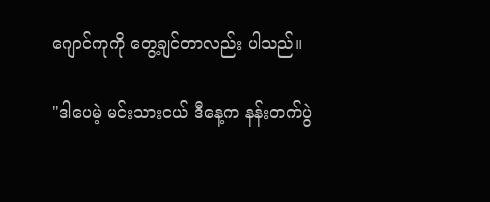ဂျောင်ကုကို တွေ့ချင်တာလည်း ပါသည်။

"ဒါပေမဲ့ မင်းသားငယ် ဒီနေ့က နန်းတက်ပွဲ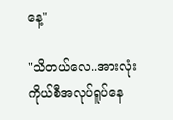နေ့"

"သိတယ်လေ..အားလုံးကိုယ်စီအလုပ်ရူပ်နေ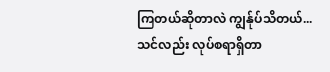ကြတယ်ဆိုတာလဲ ကျွန်ုပ်သိတယ်...သင်လည်း လုပ်စရာရှိတာ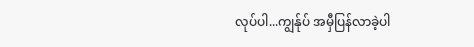လုပ်ပါ...ကျွန်ုပ် အမှီပြန်လာခဲ့ပါ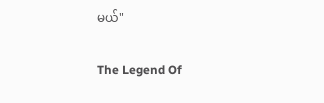မယ်"

The Legend Of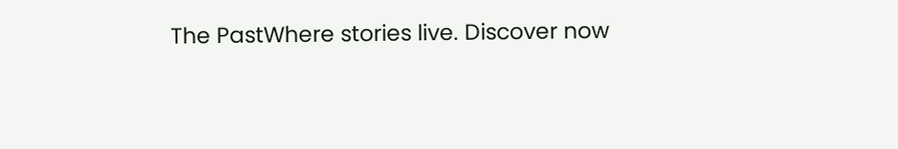The PastWhere stories live. Discover now